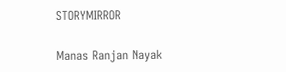STORYMIRROR

Manas Ranjan Nayak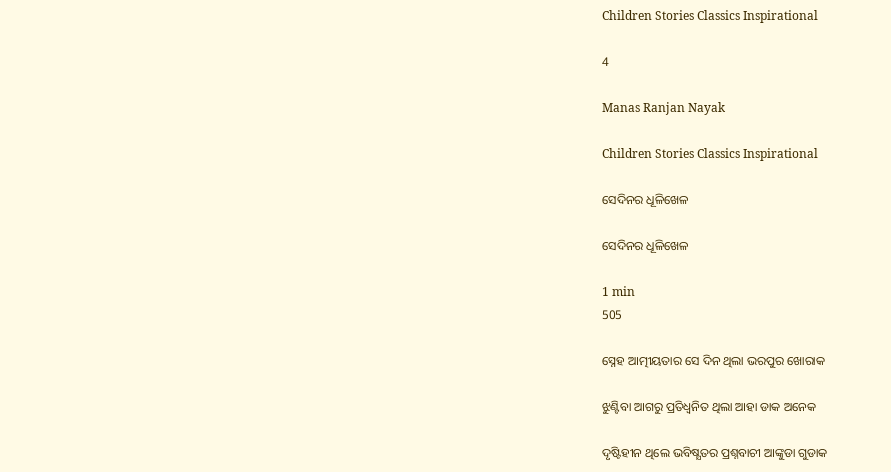Children Stories Classics Inspirational

4

Manas Ranjan Nayak

Children Stories Classics Inspirational

ସେଦିନର ଧୂଳିଖେଳ

ସେଦିନର ଧୂଳିଖେଳ

1 min
505

ସ୍ନେହ ଆତ୍ମୀୟତାର ସେ ଦିନ ଥିଲା ଭରପୁର ଖୋରାକ

ଝୁଣ୍ଟିବା ଆଗରୁ ପ୍ରତିଧ୍ଵନିତ ଥିଲା ଆହା ଡାକ ଅନେକ

ଦୃଷ୍ଟିହୀନ ଥିଲେ ଭବିଷ୍ଯତର ପ୍ରଶ୍ନବାଚୀ ଆଙ୍କୁଡା ଗୁଡାକ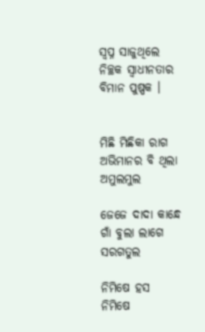ସ୍ବପ୍ନ ସାଜୁଥିଲେ ନିଚ୍ଛକ ସ୍ବାଧୀନତାର ବିମାନ ପୁଷ୍ପକ ।


ମିଛି ମିଛିକା ରାଗ ଅଭିମାନର ବି ଥିଲା ଅମୁଲମୁଲ

ଜେଜେ ଦାଦା କାନ୍ଧେ ଗାଁ ବୁଲା ଲାଗେ ସରଗତୁଲ

ନିମିଷେ ହସ ନିମିଷେ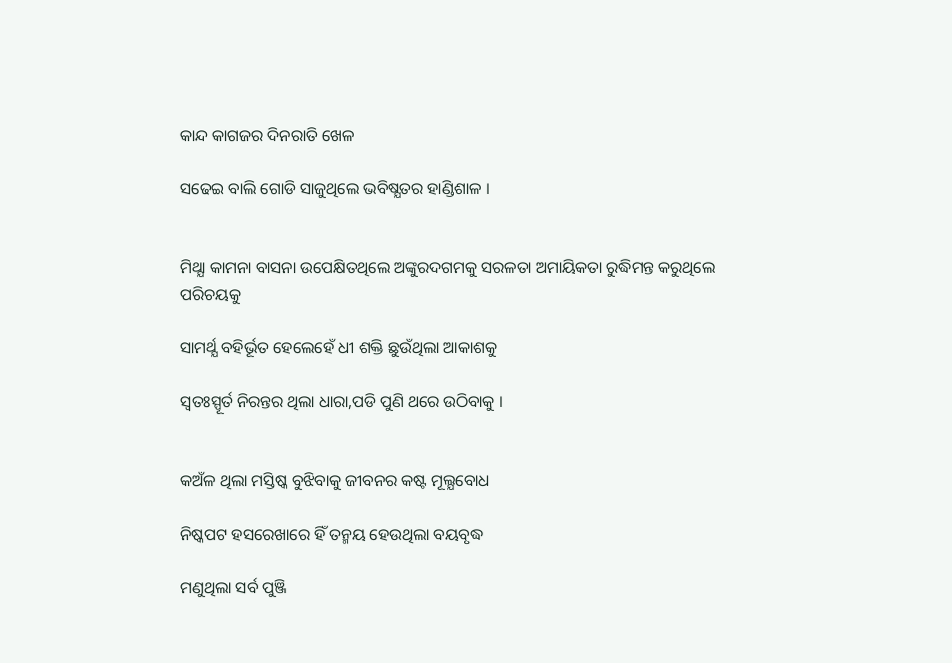କାନ୍ଦ କାଗଜର ଦିନରାତି ଖେଳ

ସଢେଇ ବାଲି ଗୋଡି ସାଜୁଥିଲେ ଭବିଷ୍ଯତର ହାଣ୍ଡିଶାଳ ।


ମିଥ୍ଯା କାମନା ବାସନା ଉପେକ୍ଷିତଥିଲେ ଅଙ୍କୁରଦଗମକୁ ସରଳତା ଅମାୟିକତା ରୁଦ୍ଧିମନ୍ତ କରୁଥିଲେ ପରିଚୟକୁ

ସାମର୍ଥ୍ଯ ବହିର୍ଭୂତ ହେଲେହେଁ ଧୀ ଶକ୍ତି ଛୁଉଁଥିଲା ଆକାଶକୁ

ସ୍ବତଃସ୍ପୂର୍ତ ନିରନ୍ତର ଥିଲା ଧାରା,ପଡି ପୁଣି ଥରେ ଉଠିବାକୁ ।


କଅଁଳ ଥିଲା ମସ୍ତିଷ୍କ ବୁଝିବାକୁ ଜୀବନର କଷ୍ଟ ମୂଲ୍ଯବୋଧ

ନିଷ୍କପଟ ହସରେଖାରେ ହିଁ ତନ୍ମୟ ହେଉଥିଲା ବୟବୃଦ୍ଧ

ମଣୁଥିଲା ସର୍ବ ପୁଞ୍ଜି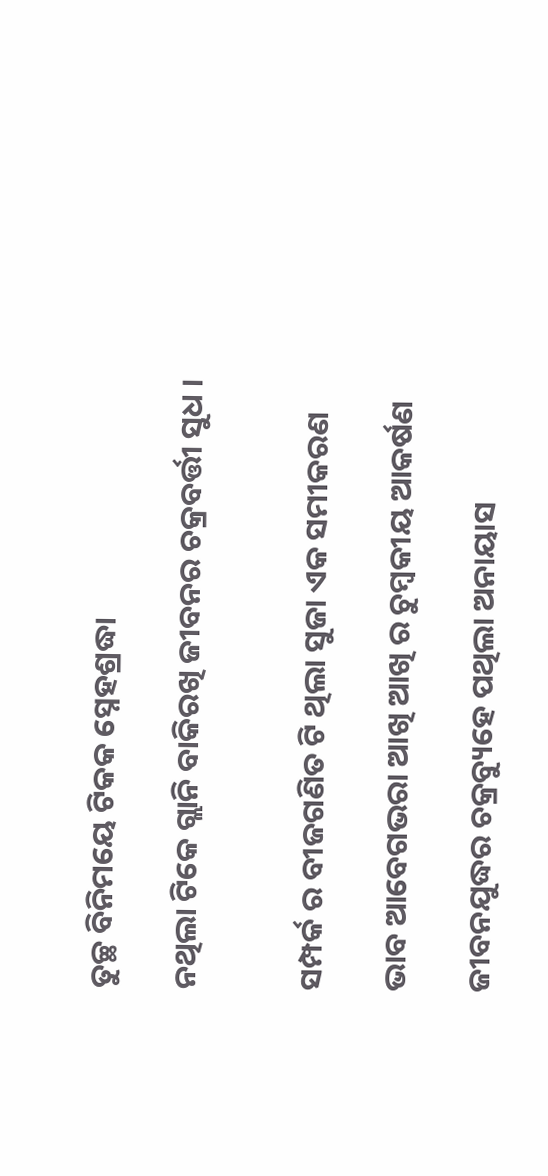ତୁଚ୍ଛ ବିନିମୟେ ଟିକକ ସ୍ନେହଶ୍ରଦ୍ଧା

ନଥିଲା ଟିକେ ଗ୍ଲାନି ବାକିରଖି ଜୀବନର ଚକ୍ରବର୍ତ୍ତୀ ସୁଧ ।


ସମ୍ପର୍କ ର ବୀଜଗଣିତ ଟି ଥିଲା ସୁଜା ଏକ ସମୀକରଣ

ଭାବ ଆବେଗଭରା ଆଖି ଆଖି ର ଚୁମ୍ବକୀୟ ଆକର୍ଷଣ

ଜୀବନଯୁଦ୍ଧର ଚକ୍ରବ୍ୟୁହେ ପଥିଲା ଅନାୟାସ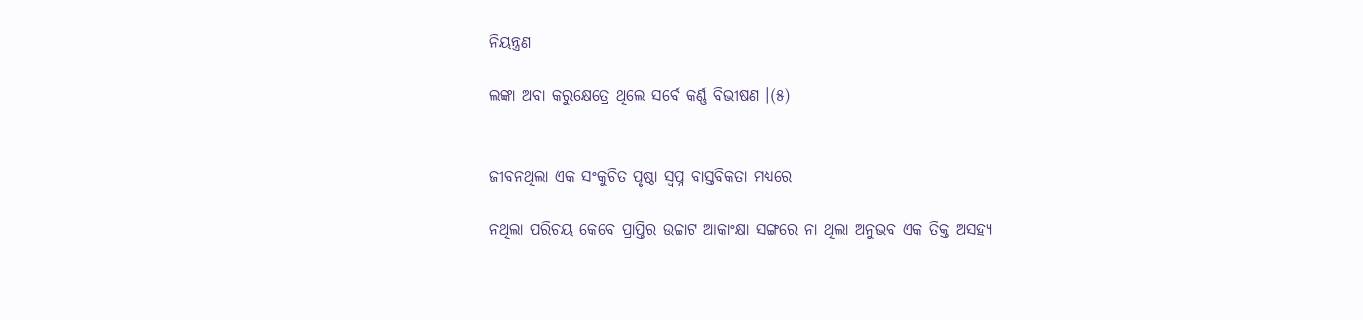ନିୟନ୍ତ୍ରଣ

ଲଙ୍କା ଅବା କରୁକ୍ଷେତ୍ରେ ଥିଲେ ସର୍ବେ କର୍ଣ୍ଣ ବିଭୀଷଣ ।(୫)


ଜୀବନଥିଲା ଏକ ସଂକୁଚିତ ପୃଷ୍ଠା ସ୍ବପ୍ନ ବାସ୍ତବିକତା ମଧ୍ଯରେ

ନଥିଲା ପରିଚୟ କେବେ ପ୍ରାପ୍ତିର ଉଚ୍ଚାଟ ଆକାଂକ୍ଷା ସଙ୍ଗରେ ନା ଥିଲା ଅନୁଭବ ଏକ ତିକ୍ତ ଅସହ୍ଯ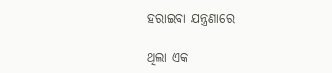ହରାଇବା ଯନ୍ତ୍ରଣାରେ

ଥିଲା ଏକ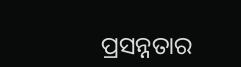ପ୍ରସନ୍ନତାର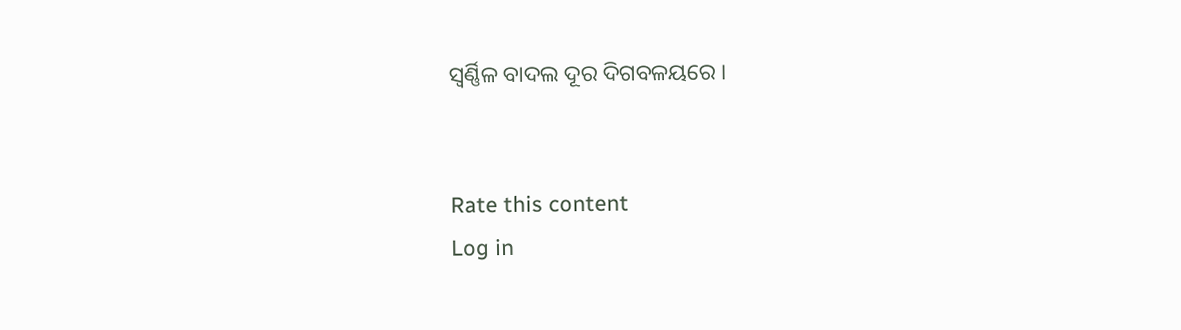ସ୍ବର୍ଣ୍ଣିଳ ବାଦଲ ଦୂର ଦିଗବଳୟରେ ।


Rate this content
Log in